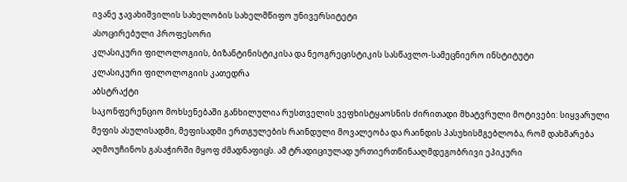ივანე ჯავახიშვილის სახელობის სახელმწიფო უნივერსიტეტი
ასოცირებული პროფესორი
კლასიკური ფილოლოგიის, ბიზანტინისტიკისა და ნეოგრეცისტიკის სასწავლო-სამეცნიერო ინსტიტუტი
კლასიკური ფილოლოგიის კათედრა
აბსტრაქტი
საკონფერენციო მოხსენებაში განხილულია რუსთველის ვეფხისტყაოსნის ძირითადი მხატვრული მოტივები: სიყვარული მეფის ასულისადმი, მეფისადმი ერთგულების რაინდული მოვალეობა და რაინდის პასუხისმგებლობა, რომ დახმარება აღმოუჩინოს გასაჭირში მყოფ ძმადნაფიცს. ამ ტრადიციულად ურთიერთწინააღმდეგობრივი ეპიკური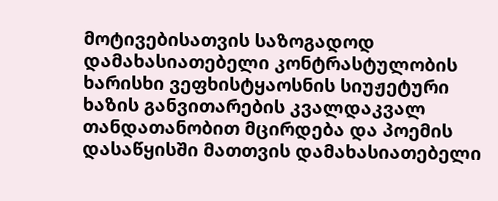მოტივებისათვის საზოგადოდ დამახასიათებელი კონტრასტულობის ხარისხი ვეფხისტყაოსნის სიუჟეტური ხაზის განვითარების კვალდაკვალ თანდათანობით მცირდება და პოემის დასაწყისში მათთვის დამახასიათებელი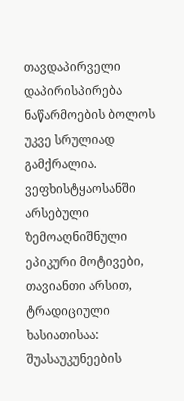თავდაპირველი დაპირისპირება ნაწარმოების ბოლოს უკვე სრულიად გამქრალია.
ვეფხისტყაოსანში არსებული ზემოაღნიშნული ეპიკური მოტივები, თავიანთი არსით, ტრადიციული ხასიათისაა: შუასაუკუნეების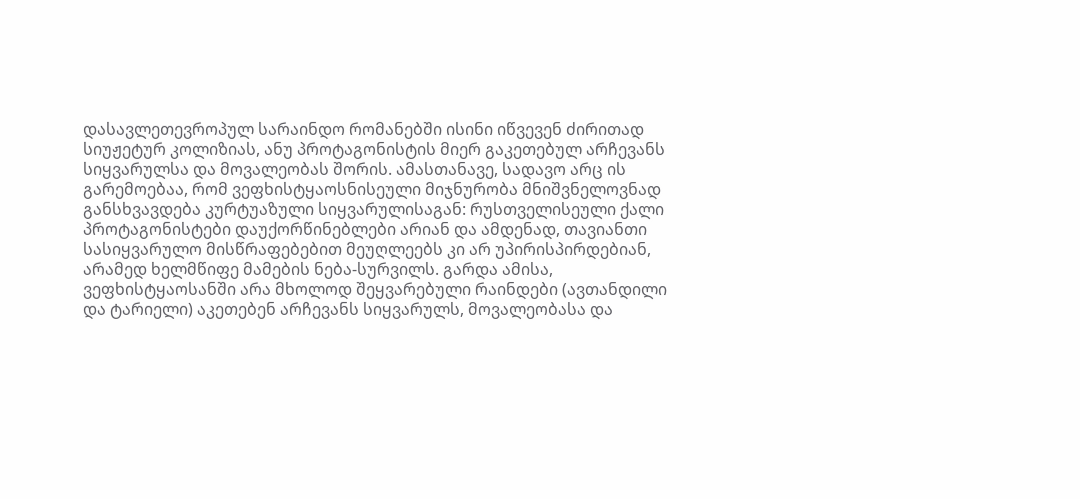დასავლეთევროპულ სარაინდო რომანებში ისინი იწვევენ ძირითად სიუჟეტურ კოლიზიას, ანუ პროტაგონისტის მიერ გაკეთებულ არჩევანს სიყვარულსა და მოვალეობას შორის. ამასთანავე, სადავო არც ის გარემოებაა, რომ ვეფხისტყაოსნისეული მიჯნურობა მნიშვნელოვნად განსხვავდება კურტუაზული სიყვარულისაგან: რუსთველისეული ქალი პროტაგონისტები დაუქორწინებლები არიან და ამდენად, თავიანთი სასიყვარულო მისწრაფებებით მეუღლეებს კი არ უპირისპირდებიან, არამედ ხელმწიფე მამების ნება-სურვილს. გარდა ამისა, ვეფხისტყაოსანში არა მხოლოდ შეყვარებული რაინდები (ავთანდილი და ტარიელი) აკეთებენ არჩევანს სიყვარულს, მოვალეობასა და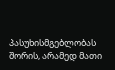პასუხისმგებლობას შორის, არამედ მათი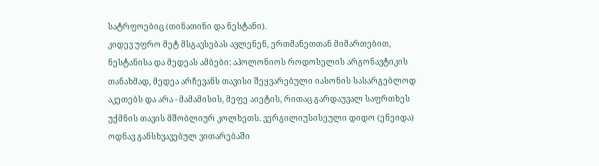სატრფოებიც (თინათინი და ნესტანი).
კიდევ უფრო მეტ მსგავსებას ავლენენ, ერთმანეთთან მიმართებით, ნესტანისა და მედეას ამბები: აპოლონიოს როდოსელის არგონავტიკის თანახმად, მედეა არჩევანს თავისი შეყვარებული იასონის სასარგებლოდ აკეთებს და არა - მამამისის, მეფე აიეტის, რითაც გარდაუვალ საფრთხეს უქმნის თავის მშობლიურ კოლხეთს. ვერგილიუსისეული დიდო (ენეიდა) ოდნავ განსხვავებულ ვითარებაში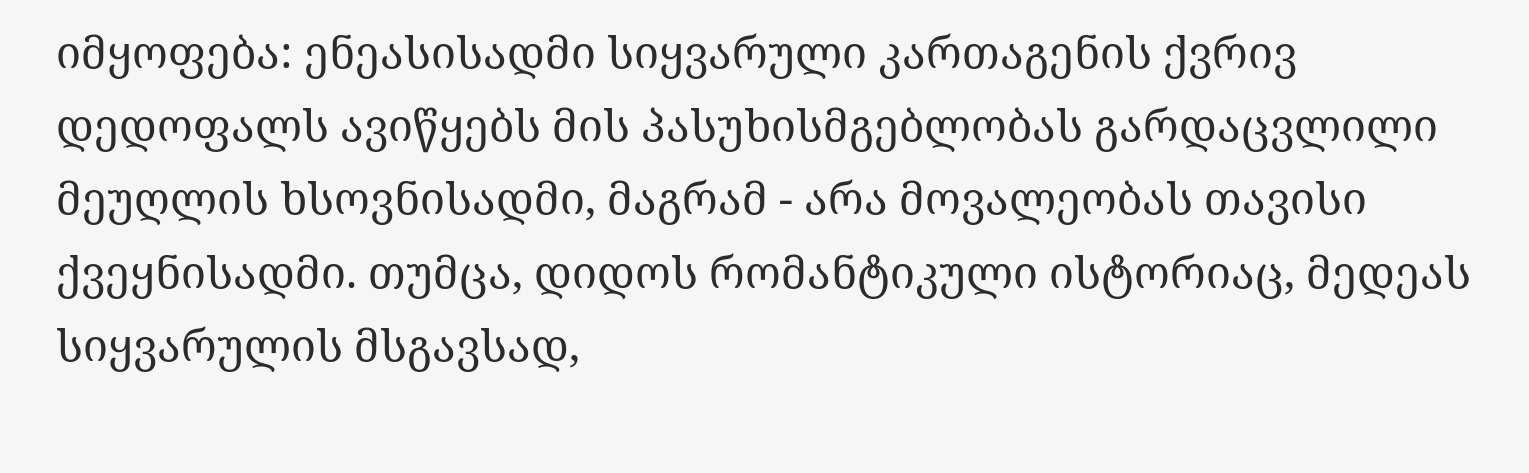იმყოფება: ენეასისადმი სიყვარული კართაგენის ქვრივ დედოფალს ავიწყებს მის პასუხისმგებლობას გარდაცვლილი მეუღლის ხსოვნისადმი, მაგრამ - არა მოვალეობას თავისი ქვეყნისადმი. თუმცა, დიდოს რომანტიკული ისტორიაც, მედეას სიყვარულის მსგავსად,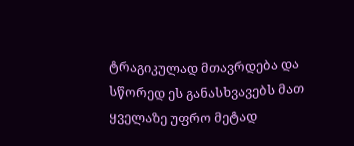ტრაგიკულად მთავრდება და სწორედ ეს განასხვავებს მათ ყველაზე უფრო მეტად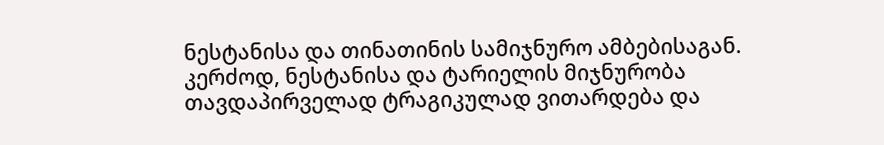ნესტანისა და თინათინის სამიჯნურო ამბებისაგან.
კერძოდ, ნესტანისა და ტარიელის მიჯნურობა თავდაპირველად ტრაგიკულად ვითარდება და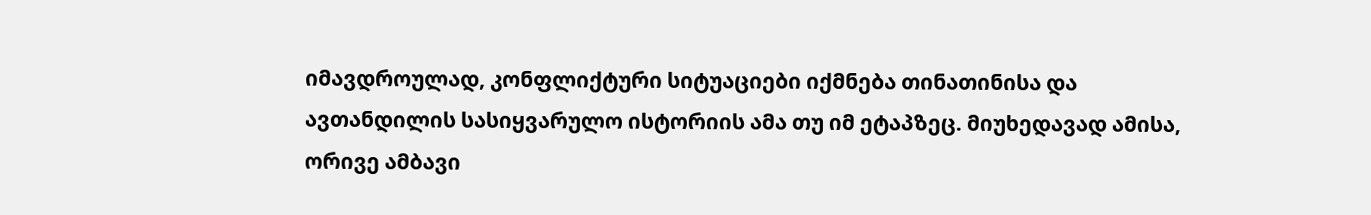იმავდროულად, კონფლიქტური სიტუაციები იქმნება თინათინისა და ავთანდილის სასიყვარულო ისტორიის ამა თუ იმ ეტაპზეც. მიუხედავად ამისა, ორივე ამბავი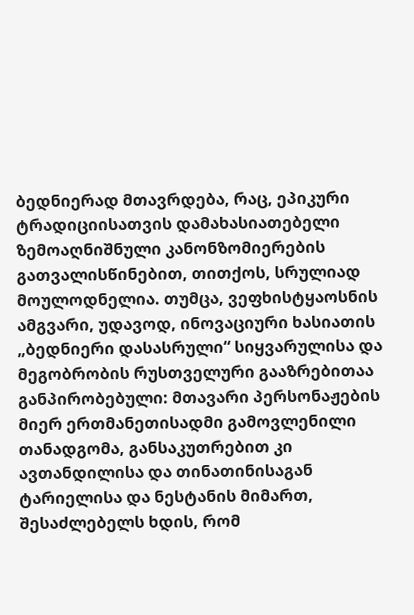ბედნიერად მთავრდება, რაც, ეპიკური ტრადიციისათვის დამახასიათებელი ზემოაღნიშნული კანონზომიერების გათვალისწინებით, თითქოს, სრულიად მოულოდნელია. თუმცა, ვეფხისტყაოსნის ამგვარი, უდავოდ, ინოვაციური ხასიათის „ბედნიერი დასასრული“ სიყვარულისა და მეგობრობის რუსთველური გააზრებითაა განპირობებული: მთავარი პერსონაჟების მიერ ერთმანეთისადმი გამოვლენილი თანადგომა, განსაკუთრებით კი ავთანდილისა და თინათინისაგან ტარიელისა და ნესტანის მიმართ, შესაძლებელს ხდის, რომ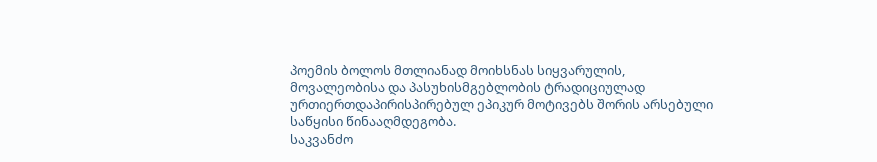პოემის ბოლოს მთლიანად მოიხსნას სიყვარულის, მოვალეობისა და პასუხისმგებლობის ტრადიციულად ურთიერთდაპირისპირებულ ეპიკურ მოტივებს შორის არსებული საწყისი წინააღმდეგობა.
საკვანძო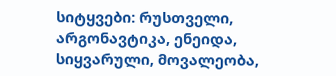სიტყვები: რუსთველი, არგონავტიკა, ენეიდა, სიყვარული, მოვალეობა,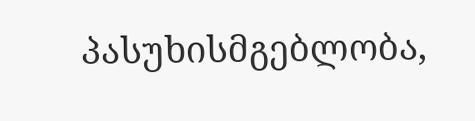პასუხისმგებლობა,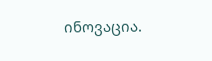ინოვაცია.